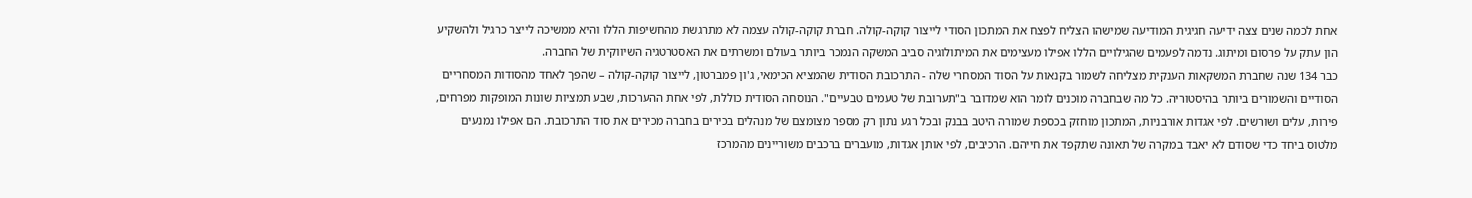אחת לכמה שנים צצה ידיעה חגיגית המודיעה שמישהו הצליח לפצח את המתכון הסודי לייצור קוקה-קולה. חברת קוקה-קולה עצמה לא מתרגשת מהחשיפות הללו והיא ממשיכה לייצר כרגיל ולהשקיע הון עתק על פרסום ומיתוג. נדמה לפעמים שהגילויים הללו אפילו מעצימים את המיתולוגיה סביב המשקה הנמכר ביותר בעולם ומשרתים את האסטרטגיה השיווקית של החברה.
כבר 134 שנה שחברת המשקאות הענקית מצליחה לשמור בקנאות על הסוד המסחרי שלה - התרכובת הסודית שהמציא הכימאי, ג'ון פמברטון, לייצור קוקה-קולה – שהפך לאחד מהסודות המסחריים הסודיים והשמורים ביותר בהיסטוריה. כל מה שבחברה מוכנים לומר הוא שמדובר ב"תערובת של טעמים טבעיים". הנוסחה הסודית כוללת, לפי אחת ההערכות, שבע תמציות שונות המופקות מפרחים, פירות, עלים ושורשים. לפי אגדות אורבניות, המתכון מוחזק בכספת שמורה היטב בבנק ובכל רגע נתון רק מספר מצומצם של מנהלים בכירים בחברה מכירים את סוד התרכובת. הם אפילו נמנעים מלטוס ביחד כדי שסודם לא יאבד במקרה של תאונה שתקפד את חייהם. הרכיבים, לפי אותן אגדות, מועברים ברכבים משוריינים מהמרכז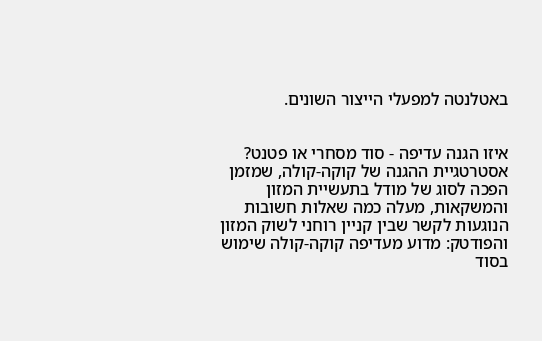באטלנטה למפעלי הייצור השונים.


איזו הגנה עדיפה - סוד מסחרי או פטנט?
אסטרטגיית ההגנה של קוקה-קולה, שמזמן הפכה לסוג של מודל בתעשיית המזון והמשקאות, מעלה כמה שאלות חשובות הנוגעות לקשר שבין קניין רוחני לשוק המזון והפודטק: מדוע מעדיפה קוקה-קולה שימוש בסוד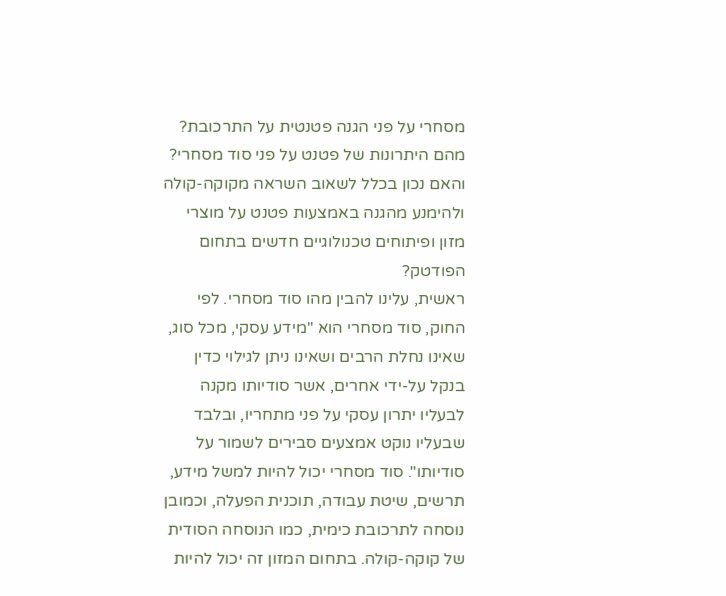מסחרי על פני הגנה פטנטית על התרכובת? מהם היתרונות של פטנט על פני סוד מסחרי? והאם נכון בכלל לשאוב השראה מקוקה-קולה ולהימנע מהגנה באמצעות פטנט על מוצרי מזון ופיתוחים טכנולוגיים חדשים בתחום הפודטק?
ראשית, עלינו להבין מהו סוד מסחרי. לפי החוק, סוד מסחרי הוא "מידע עסקי, מכל סוג, שאינו נחלת הרבים ושאינו ניתן לגילוי כדין בנקל על-ידי אחרים, אשר סודיותו מקנה לבעליו יתרון עסקי על פני מתחריו, ובלבד שבעליו נוקט אמצעים סבירים לשמור על סודיותו". סוד מסחרי יכול להיות למשל מידע, תרשים, שיטת עבודה, תוכנית הפעלה, וכמובן נוסחה לתרכובת כימית, כמו הנוסחה הסודית של קוקה-קולה. בתחום המזון זה יכול להיות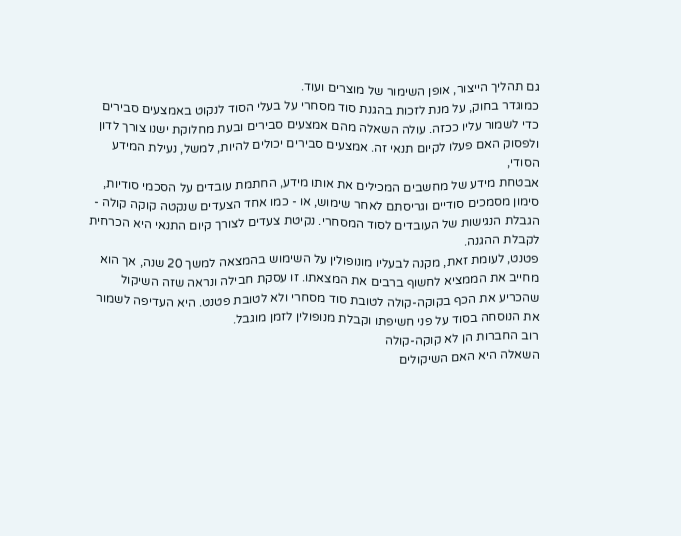גם תהליך הייצור, אופן השימור של מוצרים ועוד.
כמוגדר בחוק, על מנת לזכות בהגנת סוד מסחרי על בעלי הסוד לנקוט באמצעים סבירים כדי לשמור עליו ככזה. עולה השאלה מהם אמצעים סבירים ובעת מחלוקת ישנו צורך לדון ולפסוק האם פעלו לקיום תנאי זה. אמצעים סבירים יכולים להיות, למשל, נעילת המידע הסודי,
אבטחת מידע של מחשבים המכילים את אותו מידע, החתמת עובדים על הסכמי סודיות, סימון מסמכים סודיים וגריסתם לאחר שימוש, או - כמו אחד הצעדים שנקטה קוקה קולה - הגבלת הנגישות של העובדים לסוד המסחרי. נקיטת צעדים לצורך קיום התנאי היא הכרחית לקבלת ההגנה.
פטנט, לעומת זאת, מקנה לבעליו מונופולין על השימוש בהמצאה למשך 20 שנה, אך הוא מחייב את הממציא לחשוף ברבים את המצאתו. זו עסקת חבילה ונראה שזה השיקול שהכריע את הכף בקוקה-קולה לטובת סוד מסחרי ולא לטובת פטנט. היא העדיפה לשמור את הנוסחה בסוד על פני חשיפתו וקבלת מנופולין לזמן מוגבל.
רוב החברות הן לא קוקה-קולה
השאלה היא האם השיקולים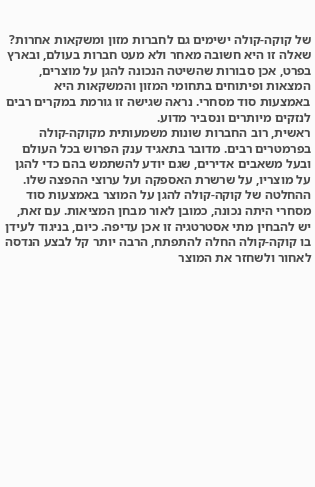של קוקה-קולה ישימים גם לחברות מזון ומשקאות אחרות? שאלה זו היא חשובה מאחר ולא מעט חברות בעולם, ובארץ בפרט, אכן סבורות שהשיטה הנכונה להגן על מוצרים, המצאות ופיתוחים בתחומי המזון והמשקאות היא באמצעות סוד מסחרי. נראה שגישה זו גורמת במקרים רבים לנזקים מיותרים ונסביר מדוע.
ראשית, רוב החברות שונות משמעותית מקוקה-קולה בפרמטרים רבים. מדובר בתאגיד ענק הפרוש בכל העולם ובעל משאבים אדירים, שגם יודע להשתמש בהם כדי להגן על מוצריו, על שרשרת האספקה ועל ערוצי ההפצה שלו.
ההחלטה של קוקה-קולה להגן על המוצר באמצעות סוד מסחרי היתה נכונה, כמובן לאור מבחן המציאות. עם זאת, יש להבחין מתי אסטרטגיה זו אכן עדיפה. כיום, בניגוד לעידן בו קוקה-קולה החלה להתפתח, הרבה יותר קל לבצע הנדסה לאחור ולשחזר את המוצר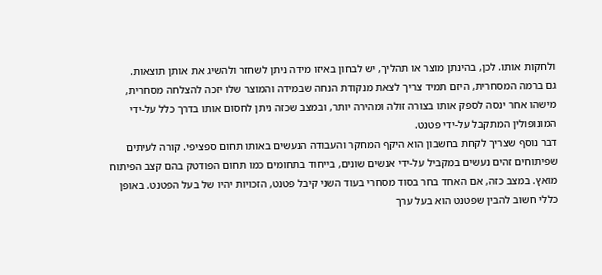ולחקות אותו. לכן, בהינתן מוצר או תהליך, יש לבחון באיזו מידה ניתן לשחזר ולהשיג את אותן תוצאות.
גם ברמה המסחרית, היזם תמיד צריך לצאת מנקודת הנחה שבמידה והמוצר שלו יזכה להצלחה מסחרית, מישהו אחר ינסה לספק אותו בצורה זולה ומהירה יותר, ובמצב שכזה ניתן לחסום אותו בדרך כלל על-ידי המונופולין המתקבל על-ידי פטנט.
דבר נוסף שצריך לקחת בחשבון הוא היקף המחקר והעבודה הנעשים באותו תחום ספציפי. קורה לעיתים שפיתוחים זהים נעשים במקביל על-ידי אנשים שונים, בייחוד בתחומים כמו תחום הפודטק בהם קצב הפיתוח מואץ. במצב כזה, אם האחד בחר בסוד מסחרי בעוד השני קיבל פטנט, הזכויות יהיו של בעל הפטנט. באופן כללי חשוב להבין שפטנט הוא בעל ערך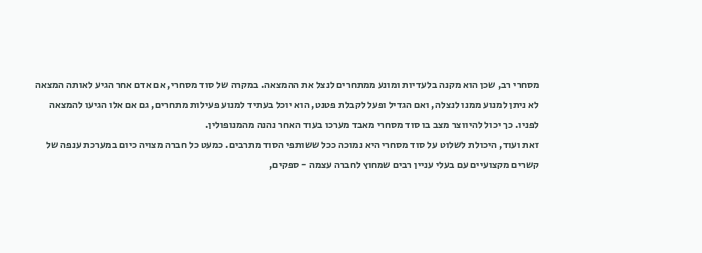מסחרי רב, שכן הוא מקנה בלעדיות ומונע ממתחרים לנצל את ההמצאה. במקרה של סוד מסחרי, אם אדם אחר הגיע לאותה המצאה לא ניתן למנוע ממנו לנצלה, ואם הגדיל ופעל לקבלת פטנט, הוא יוכל בעתיד למנוע פעילות מתחרים, גם אם אלו הגיעו להמצאה לפניו. כך יכול להיווצר מצב בו סוד מסחרי מאבד מערכו בעוד האחר נהנה מהמנופולין.
זאת ועוד, היכולת לשלוט על סוד מסחרי היא נמוכה ככל ששותפי הסוד מתרבים. כמעט כל חברה מצויה כיום במערכת ענפה של קשרים מקצועיים עם בעלי עניין רבים שמחוץ לחברה עצמה - ספקים,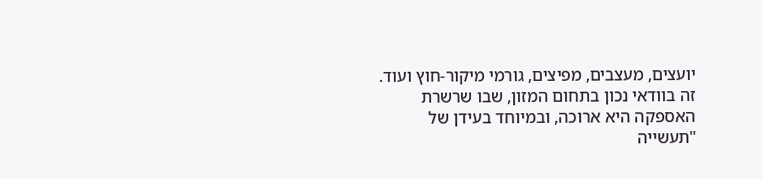יועצים, מעצבים, מפיצים, גורמי מיקור-חוץ ועוד. זה בוודאי נכון בתחום המזון, שבו שרשרת האספקה היא ארוכה, ובמיוחד בעידן של "תעשייה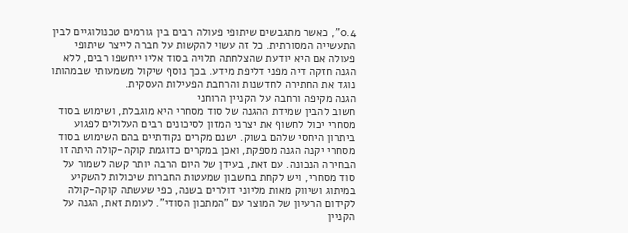0.4", כאשר מתגבשים שיתופי פעולה רבים בין גורמים טכנולוגיים לבין התעשייה המסורתית. כל זה עשוי להקשות על חברה לייצר שיתופי פעולה אם היא יודעת שהצלחתה תלויה בסוד אליו ייחשפו רבים, ללא הגנה חזקה דיה מפני דליפת מידע. בכך נוסף שיקול משמעותי שבמהותו נוגד את החתירה לחדשנות והרחבת הפעילות העסקית.
הגנה מקיפה ורחבה על הקניין הרוחני
חשוב להבין שמידת ההגנה של סוד מסחרי היא מוגבלת, ושימוש בסוד מסחרי יכול לחשוף את יצרני המזון לסיכונים רבים העלולים לפגוע ביתרון היחסי שלהם בשוק. ישנם מקרים נקודתיים בהם השימוש בסוד מסחרי יקנה הגנה מספקת, ואכן במקרים כדוגמת קוקה-קולה היתה זו הבחירה הנכונה. עם זאת, בעידן של היום הרבה יותר קשה לשמור על סוד מסחרי, ויש לקחת בחשבון שמעטות החברות שיכולות להשקיע במיתוג ושיווק מאות מליוני דולרים בשנה, כפי שעשתה קוקה-קולה לקידום הרעיון של המוצר עם "המתכון הסודי". לעומת זאת, הגנה על הקניין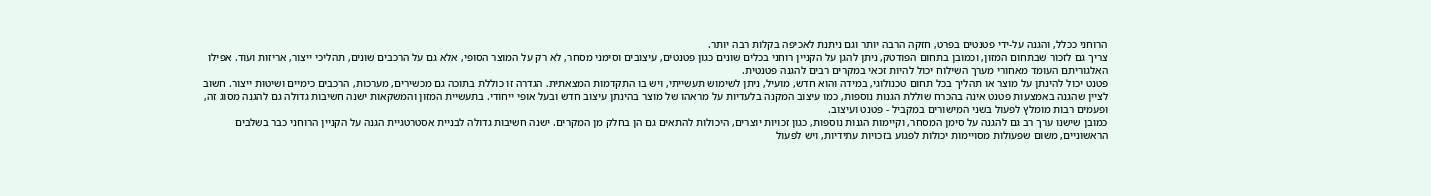הרוחני ככלל, והגנה על-ידי פטנטים בפרט, חזקה הרבה יותר וגם ניתנת לאכיפה בקלות רבה יותר.
צריך גם לזכור שבתחום המזון, וכמובן בתחום הפודטק, ניתן להגן על הקניין רוחני בכלים שונים כגון פטנטים, עיצובים וסימני מסחר, לא רק על המוצר הסופי, אלא גם על הרכבים שונים, תהליכי ייצור, אריזות ועוד. אפילו האלגוריתם העומד מאחורי מערך השילוח יכול להיות זכאי במקרים רבים להגנה פטנטית.
פטנט יכול להינתן על מוצר או תהליך בכל תחום טכנולוגי, במידה והוא חדש, מועיל, ניתן לשימוש תעשייתי, ויש בו התקדמות המצאתית. הגדרה זו כוללת בתוכה גם מכשירים, מערכות, הרכבים כימיים ושיטות ייצור. חשוב לציין שהגנה באמצעות פטנט אינה בהכרח שוללת הגנות נוספות, כמו עיצוב המקנה בלעדיות על מראהו של מוצר בהינתן עיצוב חדש ובעל אופי ייחודי. בתעשיית המזון והמשקאות ישנה חשיבות גדולה גם להגנה מסוג זה, ופעמים רבות מומלץ לפעול בשני המישורים במקביל - פטנט ועיצוב.
כמובן שישנו ערך רב גם להגנה על סימן המסחר, וקיימות הגנות נוספות, כגון זכויות יוצרים, היכולות להתאים גם הן בחלק מן המקרים. ישנה חשיבות גדולה לבניית אסטרטגיית הגנה על הקניין הרוחני כבר בשלבים הראשוניים, משום שפעולות מסויימות יכולות לפגוע בזכויות עתידיות, ויש לפעול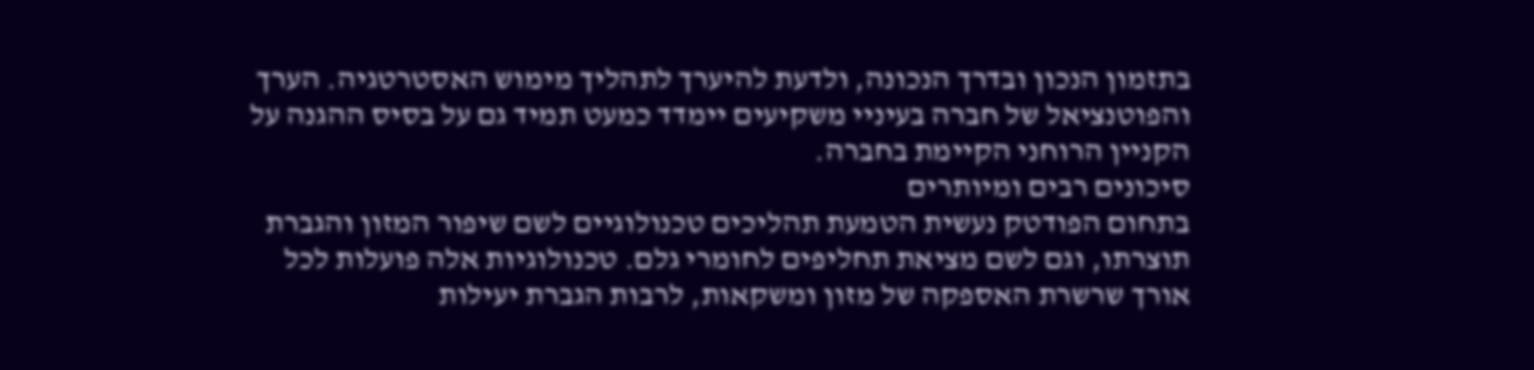בתזמון הנכון ובדרך הנכונה, ולדעת להיערך לתהליך מימוש האסטרטגיה. הערך והפוטנציאל של חברה בעיניי משקיעים יימדד כמעט תמיד גם על בסיס ההגנה על הקניין הרוחני הקיימת בחברה.
סיכונים רבים ומיותרים
בתחום הפודטק נעשית הטמעת תהליכים טכנולוגיים לשם שיפור המזון והגברת תוצרתו, וגם לשם מציאת תחליפים לחומרי גלם. טכנולוגיות אלה פועלות לכל אורך שרשרת האספקה של מזון ומשקאות, לרבות הגברת יעילות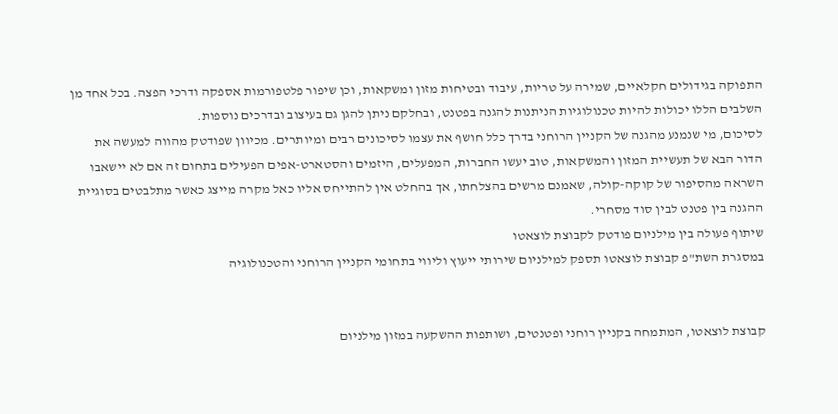התפוקה בגידולים חקלאיים, שמירה על טריות, עיבוד ובטיחות מזון ומשקאות, וכן שיפור פלטפורמות אספקה ודרכי הפצה. בכל אחד מן השלבים הללו יכולות להיות טכנולוגיות הניתנות להגנה בפטנט, ובחלקם ניתן להגן גם בעיצוב ובדרכים נוספות.
לסיכום, מי שנמנע מהגנה של הקניין הרוחני בדרך כלל חושף את עצמו לסיכונים רבים ומיותרים. מכיוון שפודטק מהווה למעשה את הדור הבא של תעשיית המזון והמשקאות, טוב יעשו החברות, המפעלים, היזמים והסטארט-אפים הפעילים בתחום זה אם לא יישאבו השראה מהסיפור של קוקה-קולה, שאמנם מרשים בהצלחתו, אך בהחלט אין להתייחס אליו כאל מקרה מייצג כאשר מתלבטים בסוגיית ההגנה בין פטנט לבין סוד מסחרי.
שיתוף פעולה בין מילניום פודטק לקבוצת לוצאטו
במסגרת השת"פ קבוצת לוצאטו תספק למילניום שירותי ייעוץ וליווי בתחומי הקניין הרוחני והטכנולוגיה


קבוצת לוצאטו, המתמחה בקניין רוחני ופטנטים, ושותפות ההשקעה במזון מילניום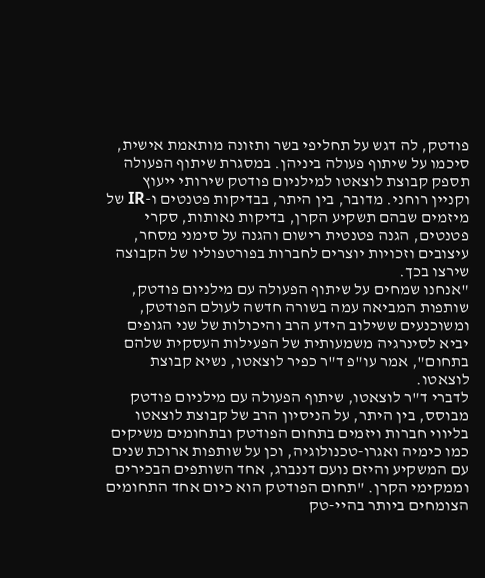פודטק, לה דגש על תחליפי בשר ותזונה מותאמת אישית, סיכמו על שיתוף פעולה ביניהן. במסגרת שיתוף הפעולה תספק קבוצת לוצאטו למילניום פודטק שירותי ייעוץ וקניין רוחני. מדובר, בין היתר, בבדיקות פטנטים ו-IR של מיזמים שבהם תשקיע הקרן, בדיקות נאותות, סקרי פטנטים, הגנה פטנטית רישום והגנה על סימני מסחר, עיצובים וזכויות יוצרים לחברות בפורטפוליו של הקבוצה שירצו בכך.
"אנחנו שמחים על שיתוף הפעולה עם מילניום פודטק, שותפות המביאה עמה בשורה חדשה לעולם הפודטק, ומשוכנעים ששילוב הידע הרב והיכולות של שני הגופים יביא לסינרגיה משמעותית של הפעילות העסקית שלהם בתחום", אמר עו"פ ד"ר כפיר לוצאטו, נשיא קבוצת לוצאטו.
לדברי ד"ר לוצאטו, שיתוף הפעולה עם מילניום פודטק מבוסס, בין היתר, על הניסיון הרב של קבוצת לוצאטו בליווי חברות ויזמים בתחום הפודטק ובתחומים משיקים כמו כימיה ואגרו-טכנולוגיה, וכן על שותפות ארוכת שנים עם המשקיע והיזם נועם דננברג, אחד השותפים הבכירים וממקימי הקרן. "תחום הפודטק הוא כיום אחד התחומים הצומחים ביותר בהיי-טק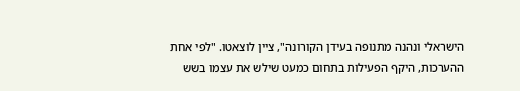הישראלי ונהנה מתנופה בעידן הקורונה", ציין לוצאטו. "לפי אחת ההערכות, היקף הפעילות בתחום כמעט שילש את עצמו בשש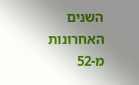השנים האחרונות מ-52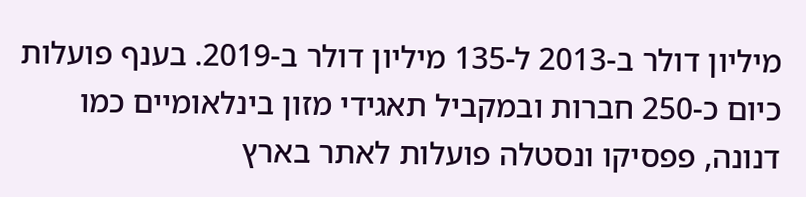מיליון דולר ב-2013 ל-135 מיליון דולר ב-2019. בענף פועלות כיום כ-250 חברות ובמקביל תאגידי מזון בינלאומיים כמו דנונה, פפסיקו ונסטלה פועלות לאתר בארץ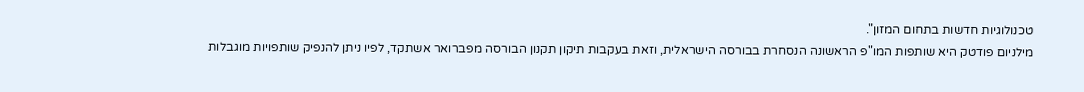טכנולוגיות חדשות בתחום המזון".
מילניום פודטק היא שותפות המו"פ הראשונה הנסחרת בבורסה הישראלית, וזאת בעקבות תיקון תקנון הבורסה מפברואר אשתקד, לפיו ניתן להנפיק שותפויות מוגבלות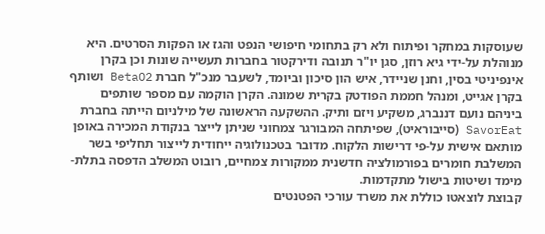שעוסקות במחקר ופיתוח ולא רק בתחומי חיפושי הנפט והגז או הפקות הסרטים. היא מנוהלת על-ידי גיא רוזן, סגן יו"ר תנובה ודירקטור בחברות תעשייה שונות וכן בקרן אינפיניטי בסין, וחנן שניידר, איש הון סיכון וביומד, לשעבר מנכ"ל חברת BetaO2 ושותף בקרן אגייט, ומנהל חממת הפודטק בקרית שמונה. הקרן הוקמה עם מספר שותפים ביניהם נועם דננברג, משקיע ויזם ותיק. ההשקעה הראשונה של מילניום הייתה בחברת SavorEat (סייבוראיט), שפיתחה המבורגר צמחוני שניתן לייצר בנקודת המכירה באופן מותאם אישית על-פי דרישות הלקוח. מדובר בטכנולוגיה ייחודית לייצור תחליפי בשר המשלבת חומרים בפורמולציה חדשנית ממקורות צמחיים, רובוט המשלב הדפסה בתלת-מימד ושיטות בישול מתקדמות.
קבוצת לוצאטו כוללת את משרד עורכי הפטנטים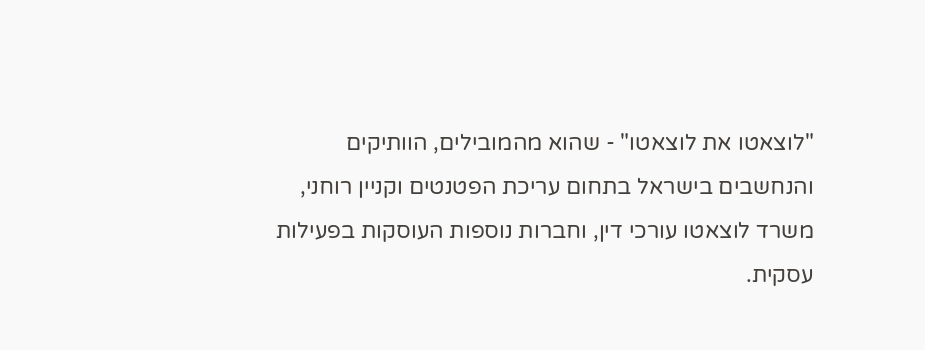"לוצאטו את לוצאטו" - שהוא מהמובילים, הוותיקים והנחשבים בישראל בתחום עריכת הפטנטים וקניין רוחני, משרד לוצאטו עורכי דין, וחברות נוספות העוסקות בפעילות עסקית.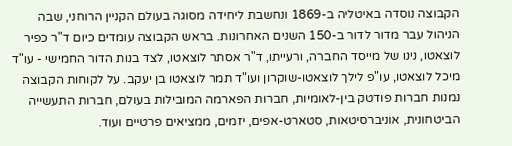הקבוצה נוסדה באיטליה ב-1869 ונחשבת ליחידה מסוגה בעולם הקניין הרוחני, שבה הניהול עבר מדור לדור ב-150 השנים האחרונות. בראש הקבוצה עומדים כיום ד"ר כפיר לוצאטו, נינו של מייסד החברה, ורעייתו, ד"ר אסתר לוצאטו, לצד בנות הדור החמישי - עו"ד מיכל לוצאטו, עו"פ לילך לוצאטו-שוקרון ועו"ד תמר לוצאטו בן יעקב. על לקוחות הקבוצה נמנות חברות פודטק בין-לאומיות, חברות הפארמה המובילות בעולם, חברות התעשייה הביטחונית, אוניברסיטאות, סטארט-אפים, יזמים, ממציאים פרטיים ועוד.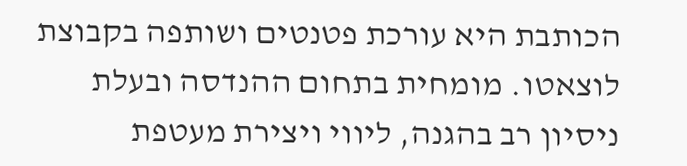הכותבת היא עורכת פטנטים ושותפה בקבוצת לוצאטו. מומחית בתחום ההנדסה ובעלת ניסיון רב בהגנה, ליווי ויצירת מעטפת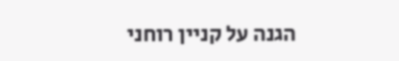הגנה על קניין רוחני